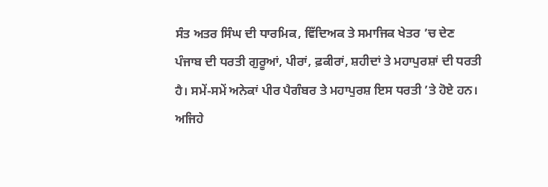ਸੰਤ ਅਤਰ ਸਿੰਘ ਦੀ ਧਾਰਮਿਕ, ਵਿੱਦਿਅਕ ਤੇ ਸਮਾਜਿਕ ਖੇਤਰ ’ਚ ਦੇਣ
ਪੰਜਾਬ ਦੀ ਧਰਤੀ ਗੁਰੂਆਂ, ਪੀਰਾਂ, ਫ਼ਕੀਰਾਂ, ਸ਼ਹੀਦਾਂ ਤੇ ਮਹਾਪੁਰਸ਼ਾਂ ਦੀ ਧਰਤੀ ਹੈ। ਸਮੇਂ-ਸਮੇਂ ਅਨੇਕਾਂ ਪੀਰ ਪੈਗੰਬਰ ਤੇ ਮਹਾਪੁਰਸ਼ ਇਸ ਧਰਤੀ ’ਤੇ ਹੋਏ ਹਨ। ਅਜਿਹੇ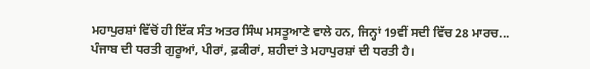ਮਹਾਪੁਰਸ਼ਾਂ ਵਿੱਚੋਂ ਹੀ ਇੱਕ ਸੰਤ ਅਤਰ ਸਿੰਘ ਮਸਤੂਆਣੇ ਵਾਲੇ ਹਨ, ਜਿਨ੍ਹਾਂ 19ਵੀਂ ਸਦੀ ਵਿੱਚ 28 ਮਾਰਚ...
ਪੰਜਾਬ ਦੀ ਧਰਤੀ ਗੁਰੂਆਂ, ਪੀਰਾਂ, ਫ਼ਕੀਰਾਂ, ਸ਼ਹੀਦਾਂ ਤੇ ਮਹਾਪੁਰਸ਼ਾਂ ਦੀ ਧਰਤੀ ਹੈ।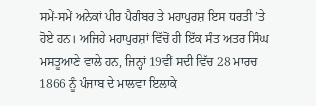ਸਮੇਂ-ਸਮੇਂ ਅਨੇਕਾਂ ਪੀਰ ਪੈਗੰਬਰ ਤੇ ਮਹਾਪੁਰਸ਼ ਇਸ ਧਰਤੀ ’ਤੇ ਹੋਏ ਹਨ। ਅਜਿਹੇ ਮਹਾਪੁਰਸ਼ਾਂ ਵਿੱਚੋਂ ਹੀ ਇੱਕ ਸੰਤ ਅਤਰ ਸਿੰਘ ਮਸਤੂਆਣੇ ਵਾਲੇ ਹਨ, ਜਿਨ੍ਹਾਂ 19ਵੀਂ ਸਦੀ ਵਿੱਚ 28 ਮਾਰਚ 1866 ਨੂੰ ਪੰਜਾਬ ਦੇ ਮਾਲਵਾ ਇਲਾਕੇ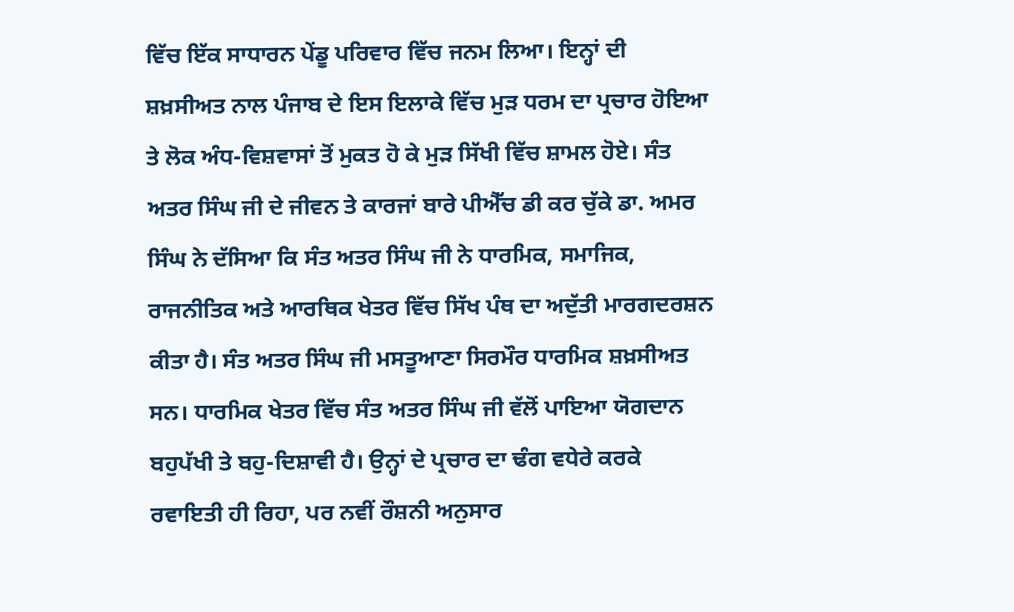ਵਿੱਚ ਇੱਕ ਸਾਧਾਰਨ ਪੇਂਡੂ ਪਰਿਵਾਰ ਵਿੱਚ ਜਨਮ ਲਿਆ। ਇਨ੍ਹਾਂ ਦੀ ਸ਼ਖ਼ਸੀਅਤ ਨਾਲ ਪੰਜਾਬ ਦੇ ਇਸ ਇਲਾਕੇ ਵਿੱਚ ਮੁੜ ਧਰਮ ਦਾ ਪ੍ਰਚਾਰ ਹੋਇਆ ਤੇ ਲੋਕ ਅੰਧ-ਵਿਸ਼ਵਾਸਾਂ ਤੋਂ ਮੁਕਤ ਹੋ ਕੇ ਮੁੜ ਸਿੱਖੀ ਵਿੱਚ ਸ਼ਾਮਲ ਹੋਏ। ਸੰਤ ਅਤਰ ਸਿੰਘ ਜੀ ਦੇ ਜੀਵਨ ਤੇ ਕਾਰਜਾਂ ਬਾਰੇ ਪੀਐੱਚ ਡੀ ਕਰ ਚੁੱਕੇ ਡਾ. ਅਮਰ ਸਿੰਘ ਨੇ ਦੱਸਿਆ ਕਿ ਸੰਤ ਅਤਰ ਸਿੰਘ ਜੀ ਨੇ ਧਾਰਮਿਕ, ਸਮਾਜਿਕ, ਰਾਜਨੀਤਿਕ ਅਤੇ ਆਰਥਿਕ ਖੇਤਰ ਵਿੱਚ ਸਿੱਖ ਪੰਥ ਦਾ ਅਦੁੱਤੀ ਮਾਰਗਦਰਸ਼ਨ ਕੀਤਾ ਹੈ। ਸੰਤ ਅਤਰ ਸਿੰਘ ਜੀ ਮਸਤੂਆਣਾ ਸਿਰਮੌਰ ਧਾਰਮਿਕ ਸ਼ਖ਼ਸੀਅਤ ਸਨ। ਧਾਰਮਿਕ ਖੇਤਰ ਵਿੱਚ ਸੰਤ ਅਤਰ ਸਿੰਘ ਜੀ ਵੱਲੋਂ ਪਾਇਆ ਯੋਗਦਾਨ ਬਹੁਪੱਖੀ ਤੇ ਬਹੁ-ਦਿਸ਼ਾਵੀ ਹੈ। ਉਨ੍ਹਾਂ ਦੇ ਪ੍ਰਚਾਰ ਦਾ ਢੰਗ ਵਧੇਰੇ ਕਰਕੇ ਰਵਾਇਤੀ ਹੀ ਰਿਹਾ, ਪਰ ਨਵੀਂ ਰੌਸ਼ਨੀ ਅਨੁਸਾਰ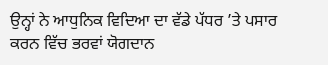ਉਨ੍ਹਾਂ ਨੇ ਆਧੁਨਿਕ ਵਿਦਿਆ ਦਾ ਵੱਡੇ ਪੱਧਰ ’ਤੇ ਪਸਾਰ ਕਰਨ ਵਿੱਚ ਭਰਵਾਂ ਯੋਗਦਾਨ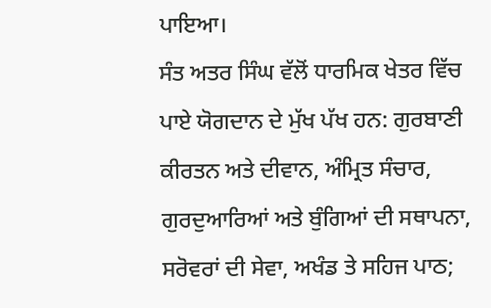ਪਾਇਆ।
ਸੰਤ ਅਤਰ ਸਿੰਘ ਵੱਲੋਂ ਧਾਰਮਿਕ ਖੇਤਰ ਵਿੱਚ ਪਾਏ ਯੋਗਦਾਨ ਦੇ ਮੁੱਖ ਪੱਖ ਹਨ: ਗੁਰਬਾਣੀ ਕੀਰਤਨ ਅਤੇ ਦੀਵਾਨ, ਅੰਮ੍ਰਿਤ ਸੰਚਾਰ, ਗੁਰਦੁਆਰਿਆਂ ਅਤੇ ਬੁੰਗਿਆਂ ਦੀ ਸਥਾਪਨਾ, ਸਰੋਵਰਾਂ ਦੀ ਸੇਵਾ, ਅਖੰਡ ਤੇ ਸਹਿਜ ਪਾਠ;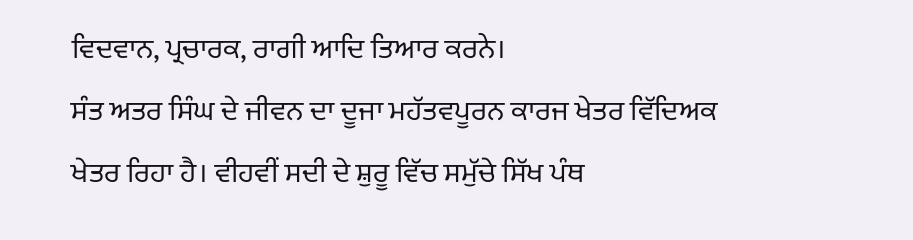ਵਿਦਵਾਨ, ਪ੍ਰਚਾਰਕ, ਰਾਗੀ ਆਦਿ ਤਿਆਰ ਕਰਨੇ।
ਸੰਤ ਅਤਰ ਸਿੰਘ ਦੇ ਜੀਵਨ ਦਾ ਦੂਜਾ ਮਹੱਤਵਪੂਰਨ ਕਾਰਜ ਖੇਤਰ ਵਿੱਦਿਅਕ ਖੇਤਰ ਰਿਹਾ ਹੈ। ਵੀਹਵੀਂ ਸਦੀ ਦੇ ਸ਼ੁਰੂ ਵਿੱਚ ਸਮੁੱਚੇ ਸਿੱਖ ਪੰਥ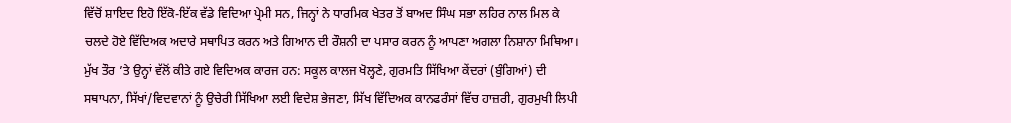ਵਿੱਚੋਂ ਸ਼ਾਇਦ ਇਹੋ ਇੱਕੋ-ਇੱਕ ਵੱਡੇ ਵਿਦਿਆ ਪ੍ਰੇਮੀ ਸਨ, ਜਿਨ੍ਹਾਂ ਨੇ ਧਾਰਮਿਕ ਖੇਤਰ ਤੋਂ ਬਾਅਦ ਸਿੰਘ ਸਭਾ ਲਹਿਰ ਨਾਲ ਮਿਲ ਕੇ ਚਲਦੇ ਹੋਏ ਵਿੱਦਿਅਕ ਅਦਾਰੇ ਸਥਾਪਿਤ ਕਰਨ ਅਤੇ ਗਿਆਨ ਦੀ ਰੌਸ਼ਨੀ ਦਾ ਪਸਾਰ ਕਰਨ ਨੂੰ ਆਪਣਾ ਅਗਲਾ ਨਿਸ਼ਾਨਾ ਮਿਥਿਆ। ਮੁੱਖ ਤੌਰ ’ਤੇ ਉਨ੍ਹਾਂ ਵੱਲੋਂ ਕੀਤੇ ਗਏ ਵਿਦਿਅਕ ਕਾਰਜ ਹਨ: ਸਕੂਲ ਕਾਲਜ ਖੋਲ੍ਹਣੇ, ਗੁਰਮਤਿ ਸਿੱਖਿਆ ਕੇਂਦਰਾਂ (ਬੁੰਗਿਆਂ) ਦੀ ਸਥਾਪਨਾ, ਸਿੱਖਾਂ/ਵਿਦਵਾਨਾਂ ਨੂੰ ਉਚੇਰੀ ਸਿੱਖਿਆ ਲਈ ਵਿਦੇਸ਼ ਭੇਜਣਾ, ਸਿੱਖ ਵਿੱਦਿਅਕ ਕਾਨਫਰੰਸਾਂ ਵਿੱਚ ਹਾਜ਼ਰੀ, ਗੁਰਮੁਖੀ ਲਿਪੀ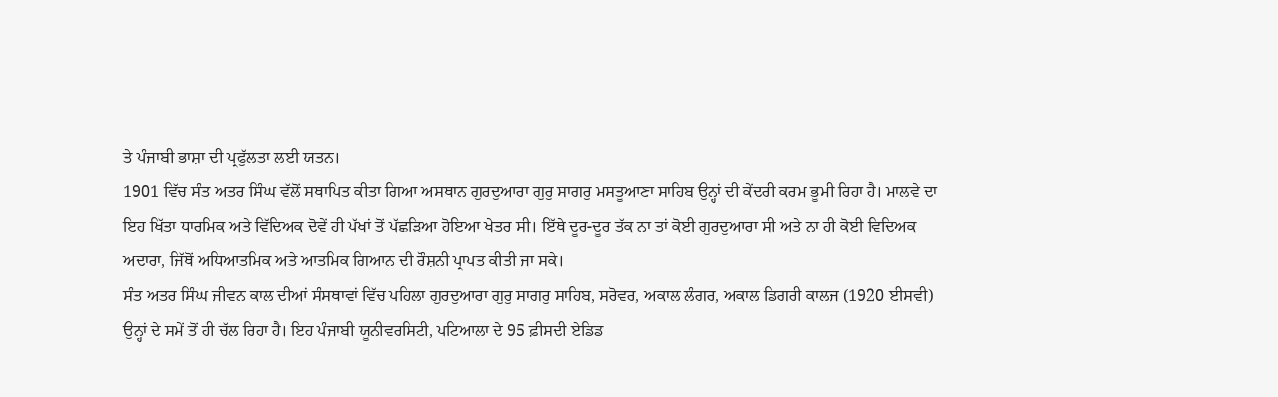ਤੇ ਪੰਜਾਬੀ ਭਾਸ਼ਾ ਦੀ ਪ੍ਰਫੁੱਲਤਾ ਲਈ ਯਤਨ।
1901 ਵਿੱਚ ਸੰਤ ਅਤਰ ਸਿੰਘ ਵੱਲੋਂ ਸਥਾਪਿਤ ਕੀਤਾ ਗਿਆ ਅਸਥਾਨ ਗੁਰਦੁਆਰਾ ਗੁਰੁ ਸਾਗਰੁ ਮਸਤੂਆਣਾ ਸਾਹਿਬ ਉਨ੍ਹਾਂ ਦੀ ਕੇਂਦਰੀ ਕਰਮ ਭੂਮੀ ਰਿਹਾ ਹੈ। ਮਾਲਵੇ ਦਾ ਇਹ ਖਿੱਤਾ ਧਾਰਮਿਕ ਅਤੇ ਵਿੱਦਿਅਕ ਦੋਵੇਂ ਹੀ ਪੱਖਾਂ ਤੋਂ ਪੱਛੜਿਆ ਹੋਇਆ ਖੇਤਰ ਸੀ। ਇੱਥੇ ਦੂਰ-ਦੂਰ ਤੱਕ ਨਾ ਤਾਂ ਕੋਈ ਗੁਰਦੁਆਰਾ ਸੀ ਅਤੇ ਨਾ ਹੀ ਕੋਈ ਵਿਦਿਅਕ ਅਦਾਰਾ, ਜਿੱਥੋਂ ਅਧਿਆਤਮਿਕ ਅਤੇ ਆਤਮਿਕ ਗਿਆਨ ਦੀ ਰੌਸ਼ਨੀ ਪ੍ਰਾਪਤ ਕੀਤੀ ਜਾ ਸਕੇ।
ਸੰਤ ਅਤਰ ਸਿੰਘ ਜੀਵਨ ਕਾਲ ਦੀਆਂ ਸੰਸਥਾਵਾਂ ਵਿੱਚ ਪਹਿਲਾ ਗੁਰਦੁਆਰਾ ਗੁਰੁ ਸਾਗਰੁ ਸਾਹਿਬ, ਸਰੋਵਰ, ਅਕਾਲ ਲੰਗਰ, ਅਕਾਲ ਡਿਗਰੀ ਕਾਲਜ (1920 ਈਸਵੀ) ਉਨ੍ਹਾਂ ਦੇ ਸਮੇਂ ਤੋਂ ਹੀ ਚੱਲ ਰਿਹਾ ਹੈ। ਇਹ ਪੰਜਾਬੀ ਯੂਨੀਵਰਸਿਟੀ, ਪਟਿਆਲਾ ਦੇ 95 ਫ਼ੀਸਦੀ ਏਡਿਡ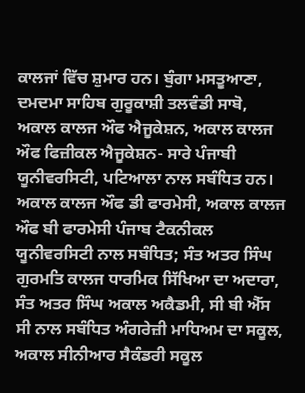ਕਾਲਜਾਂ ਵਿੱਚ ਸ਼ੁਮਾਰ ਹਨ। ਬੁੰਗਾ ਮਸਤੂਆਣਾ, ਦਮਦਮਾ ਸਾਹਿਬ ਗੁਰੂਕਾਸ਼ੀ ਤਲਵੰਡੀ ਸਾਬੋ, ਅਕਾਲ ਕਾਲਜ ਔਫ ਐਜੂਕੇਸ਼ਨ, ਅਕਾਲ ਕਾਲਜ ਔਫ ਫਿਜ਼ੀਕਲ ਐਜੂਕੇਸ਼ਨ- ਸਾਰੇ ਪੰਜਾਬੀ ਯੂਨੀਵਰਸਿਟੀ, ਪਟਿਆਲਾ ਨਾਲ ਸਬੰਧਿਤ ਹਨ। ਅਕਾਲ ਕਾਲਜ ਔਫ ਡੀ ਫਾਰਮੇਸੀ, ਅਕਾਲ ਕਾਲਜ ਔਫ ਬੀ ਫਾਰਮੇਸੀ ਪੰਜਾਬ ਟੈਕਨੀਕਲ ਯੂਨੀਵਰਸਿਟੀ ਨਾਲ ਸਬੰਧਿਤ; ਸੰਤ ਅਤਰ ਸਿੰਘ ਗੁਰਮਤਿ ਕਾਲਜ ਧਾਰਮਿਕ ਸਿੱਖਿਆ ਦਾ ਅਦਾਰਾ, ਸੰਤ ਅਤਰ ਸਿੰਘ ਅਕਾਲ ਅਕੈਡਮੀ, ਸੀ ਬੀ ਐੱਸ ਸੀ ਨਾਲ ਸਬੰਧਿਤ ਅੰਗਰੇਜ਼ੀ ਮਾਧਿਅਮ ਦਾ ਸਕੂਲ, ਅਕਾਲ ਸੀਨੀਆਰ ਸੈਕੰਡਰੀ ਸਕੂਲ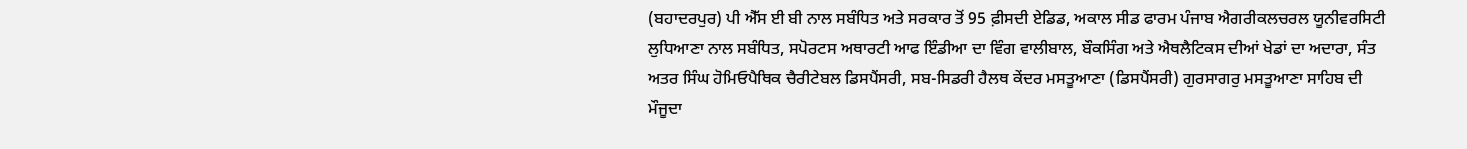(ਬਹਾਦਰਪੁਰ) ਪੀ ਐੱਸ ਈ ਬੀ ਨਾਲ ਸਬੰਧਿਤ ਅਤੇ ਸਰਕਾਰ ਤੋਂ 95 ਫ਼ੀਸਦੀ ਏਡਿਡ, ਅਕਾਲ ਸੀਡ ਫਾਰਮ ਪੰਜਾਬ ਐਗਰੀਕਲਚਰਲ ਯੂਨੀਵਰਸਿਟੀ ਲੁਧਿਆਣਾ ਨਾਲ ਸਬੰਧਿਤ, ਸਪੋਰਟਸ ਅਥਾਰਟੀ ਆਫ ਇੰਡੀਆ ਦਾ ਵਿੰਗ ਵਾਲੀਬਾਲ, ਬੌਕਸਿੰਗ ਅਤੇ ਐਥਲੈਟਿਕਸ ਦੀਆਂ ਖੇਡਾਂ ਦਾ ਅਦਾਰਾ, ਸੰਤ ਅਤਰ ਸਿੰਘ ਹੋਮਿਓਪੈਥਿਕ ਚੈਰੀਟੇਬਲ ਡਿਸਪੈਂਸਰੀ, ਸਬ-ਸਿਡਰੀ ਹੈਲਥ ਕੇਂਦਰ ਮਸਤੂਆਣਾ (ਡਿਸਪੈਂਸਰੀ) ਗੁਰਸਾਗਰੁ ਮਸਤੂਆਣਾ ਸਾਹਿਬ ਦੀ ਮੌਜੂਦਾ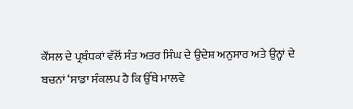ਕੌਂਸਲ ਦੇ ਪ੍ਰਬੰਧਕਾਂ ਵੱਲੋਂ ਸੰਤ ਅਤਰ ਸਿੰਘ ਦੇ ਉਦੇਸ਼ ਅਨੁਸਾਰ ਅਤੇ ਉਨ੍ਹਾਂ ਦੇ ਬਚਨਾਂ ‘ਸਾਡਾ ਸੰਕਲਪ ਹੈ ਕਿ ਉੱਥੇ ਮਾਲਵੇ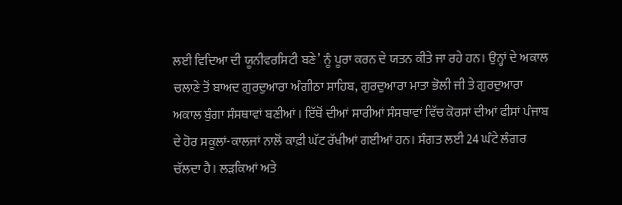ਲਈ ਵਿਦਿਆ ਦੀ ਯੂਨੀਵਰਸਿਟੀ ਬਣੇ’ ਨੂੰ ਪੂਰਾ ਕਰਨ ਦੇ ਯਤਨ ਕੀਤੇ ਜਾ ਰਹੇ ਹਨ। ਉਨ੍ਹਾਂ ਦੇ ਅਕਾਲ ਚਲਾਣੇ ਤੋਂ ਬਾਅਦ ਗੁਰਦੁਆਰਾ ਅੰਗੀਠਾ ਸਾਹਿਬ, ਗੁਰਦੁਆਰਾ ਮਾਤਾ ਭੋਲੀ ਜੀ ਤੇ ਗੁਰਦੁਆਰਾ ਅਕਾਲ ਬੁੰਗਾ ਸੰਸਥਾਵਾਂ ਬਣੀਆਂ। ਇੱਥੋਂ ਦੀਆਂ ਸਾਰੀਆਂ ਸੰਸਥਾਵਾਂ ਵਿੱਚ ਕੋਰਸਾਂ ਦੀਆਂ ਫੀਸਾਂ ਪੰਜਾਬ ਦੇ ਹੋਰ ਸਕੂਲਾਂ-ਕਾਲਜਾਂ ਨਾਲੋਂ ਕਾਫ਼ੀ ਘੱਟ ਰੱਖੀਆਂ ਗਈਆਂ ਹਨ। ਸੰਗਤ ਲਈ 24 ਘੰਟੇ ਲੰਗਰ ਚੱਲਦਾ ਹੈ। ਲੜਕਿਆਂ ਅਤੇ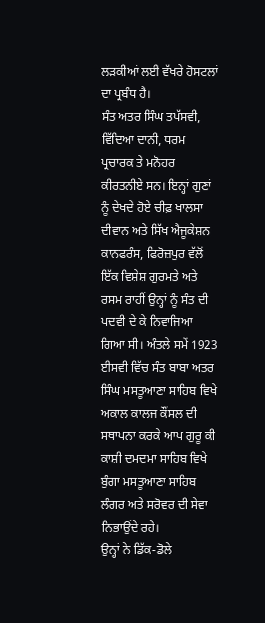ਲੜਕੀਆਂ ਲਈ ਵੱਖਰੇ ਹੋਸਟਲਾਂ ਦਾ ਪ੍ਰਬੰਧ ਹੈ।
ਸੰਤ ਅਤਰ ਸਿੰਘ ਤਪੱਸਵੀ, ਵਿੱਦਿਆ ਦਾਨੀ, ਧਰਮ ਪ੍ਰਚਾਰਕ ਤੇ ਮਨੋਹਰ ਕੀਰਤਨੀਏ ਸਨ। ਇਨ੍ਹਾਂ ਗੁਣਾਂ ਨੂੰ ਦੇਖਦੇ ਹੋਏ ਚੀਫ਼ ਖਾਲਸਾ ਦੀਵਾਨ ਅਤੇ ਸਿੱਖ ਐਜੂਕੇਸ਼ਨ ਕਾਨਫਰੰਸ, ਫਿਰੋਜ਼ਪੁਰ ਵੱਲੋਂ ਇੱਕ ਵਿਸ਼ੇਸ਼ ਗੁਰਮਤੇ ਅਤੇ ਰਸਮ ਰਾਹੀਂ ਉਨ੍ਹਾਂ ਨੂੰ ਸੰਤ ਦੀ ਪਦਵੀ ਦੇ ਕੇ ਨਿਵਾਜਿਆ ਗਿਆ ਸੀ। ਅੰਤਲੇ ਸਮੇਂ 1923 ਈਸਵੀ ਵਿੱਚ ਸੰਤ ਬਾਬਾ ਅਤਰ ਸਿੰਘ ਮਸਤੂਆਣਾ ਸਾਹਿਬ ਵਿਖੇ ਅਕਾਲ ਕਾਲਜ ਕੌਂਸਲ ਦੀ ਸਥਾਪਨਾ ਕਰਕੇ ਆਪ ਗੁਰੂ ਕੀ ਕਾਸ਼ੀ ਦਮਦਮਾ ਸਾਹਿਬ ਵਿਖੇ ਬੁੰਗਾ ਮਸਤੂਆਣਾ ਸਾਹਿਬ ਲੰਗਰ ਅਤੇ ਸਰੋਵਰ ਦੀ ਸੇਵਾ ਨਿਭਾਉਂਦੇ ਰਹੇ।
ਉਨ੍ਹਾਂ ਨੇ ਡਿੱਕ-ਡੋਲੇ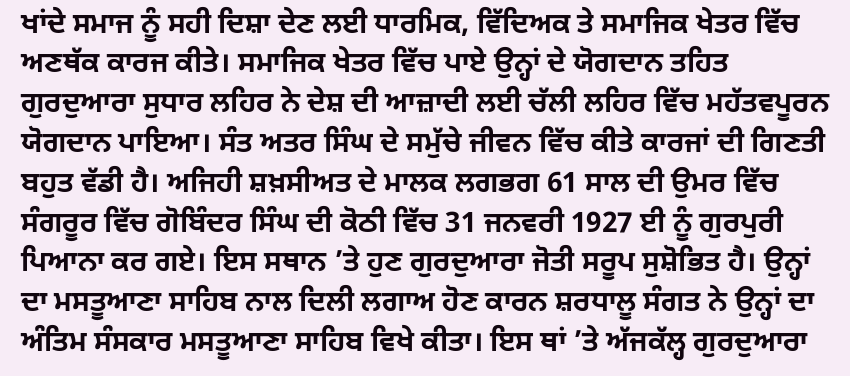ਖਾਂਦੇ ਸਮਾਜ ਨੂੰ ਸਹੀ ਦਿਸ਼ਾ ਦੇਣ ਲਈ ਧਾਰਮਿਕ, ਵਿੱਦਿਅਕ ਤੇ ਸਮਾਜਿਕ ਖੇਤਰ ਵਿੱਚ ਅਣਥੱਕ ਕਾਰਜ ਕੀਤੇ। ਸਮਾਜਿਕ ਖੇਤਰ ਵਿੱਚ ਪਾਏ ਉਨ੍ਹਾਂ ਦੇ ਯੋਗਦਾਨ ਤਹਿਤ ਗੁਰਦੁਆਰਾ ਸੁਧਾਰ ਲਹਿਰ ਨੇ ਦੇਸ਼ ਦੀ ਆਜ਼ਾਦੀ ਲਈ ਚੱਲੀ ਲਹਿਰ ਵਿੱਚ ਮਹੱਤਵਪੂਰਨ ਯੋਗਦਾਨ ਪਾਇਆ। ਸੰਤ ਅਤਰ ਸਿੰਘ ਦੇ ਸਮੁੱਚੇ ਜੀਵਨ ਵਿੱਚ ਕੀਤੇ ਕਾਰਜਾਂ ਦੀ ਗਿਣਤੀ ਬਹੁਤ ਵੱਡੀ ਹੈ। ਅਜਿਹੀ ਸ਼ਖ਼ਸੀਅਤ ਦੇ ਮਾਲਕ ਲਗਭਗ 61 ਸਾਲ ਦੀ ਉਮਰ ਵਿੱਚ ਸੰਗਰੂਰ ਵਿੱਚ ਗੋਬਿੰਦਰ ਸਿੰਘ ਦੀ ਕੋਠੀ ਵਿੱਚ 31 ਜਨਵਰੀ 1927 ਈ ਨੂੰ ਗੁਰਪੁਰੀ ਪਿਆਨਾ ਕਰ ਗਏ। ਇਸ ਸਥਾਨ ’ਤੇ ਹੁਣ ਗੁਰਦੁਆਰਾ ਜੋਤੀ ਸਰੂਪ ਸੁਸ਼ੋਭਿਤ ਹੈ। ਉਨ੍ਹਾਂ ਦਾ ਮਸਤੂਆਣਾ ਸਾਹਿਬ ਨਾਲ ਦਿਲੀ ਲਗਾਅ ਹੋਣ ਕਾਰਨ ਸ਼ਰਧਾਲੂ ਸੰਗਤ ਨੇ ਉਨ੍ਹਾਂ ਦਾ ਅੰਤਿਮ ਸੰਸਕਾਰ ਮਸਤੂਆਣਾ ਸਾਹਿਬ ਵਿਖੇ ਕੀਤਾ। ਇਸ ਥਾਂ ’ਤੇ ਅੱਜਕੱਲ੍ਹ ਗੁਰਦੁਆਰਾ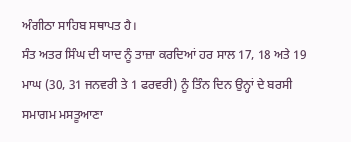ਅੰਗੀਠਾ ਸਾਹਿਬ ਸਥਾਪਤ ਹੈ।
ਸੰਤ ਅਤਰ ਸਿੰਘ ਦੀ ਯਾਦ ਨੂੰ ਤਾਜ਼ਾ ਕਰਦਿਆਂ ਹਰ ਸਾਲ 17, 18 ਅਤੇ 19 ਮਾਘ (30, 31 ਜਨਵਰੀ ਤੇ 1 ਫਰਵਰੀ) ਨੂੰ ਤਿੰਨ ਦਿਨ ਉਨ੍ਹਾਂ ਦੇ ਬਰਸੀ ਸਮਾਗਮ ਮਸਤੂਆਣਾ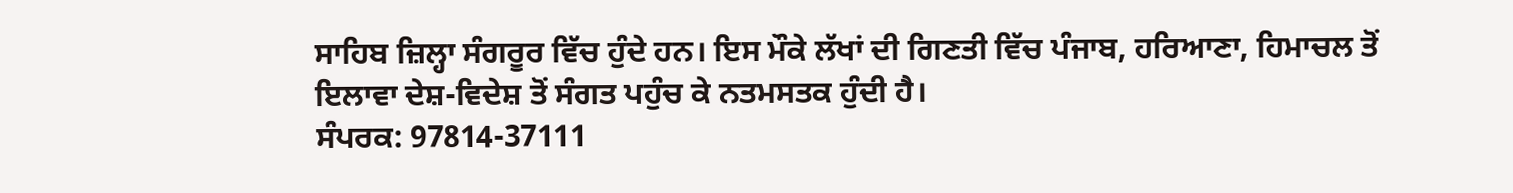ਸਾਹਿਬ ਜ਼ਿਲ੍ਹਾ ਸੰਗਰੂਰ ਵਿੱਚ ਹੁੰਦੇ ਹਨ। ਇਸ ਮੌਕੇ ਲੱਖਾਂ ਦੀ ਗਿਣਤੀ ਵਿੱਚ ਪੰਜਾਬ, ਹਰਿਆਣਾ, ਹਿਮਾਚਲ ਤੋਂ ਇਲਾਵਾ ਦੇਸ਼-ਵਿਦੇਸ਼ ਤੋਂ ਸੰਗਤ ਪਹੁੰਚ ਕੇ ਨਤਮਸਤਕ ਹੁੰਦੀ ਹੈ।
ਸੰਪਰਕ: 97814-37111